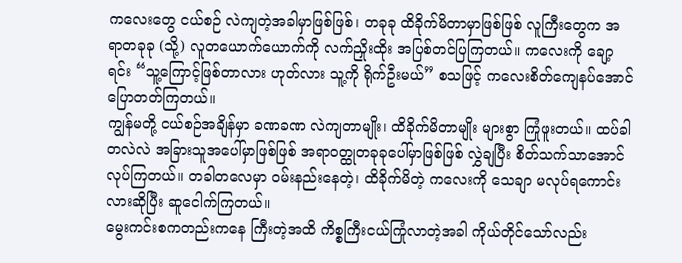ကလေးတွေ ငယ်စဉ် လဲကျတဲ့အခါမှာဖြစ်ဖြစ်၊ တခုခု ထိခိုက်မိတာမှာဖြစ်ဖြစ် လူကြီးတွေက အရာတခုခု (သို့) လူတယောက်ယောက်ကို လက်ညှိုးထိုး အပြစ်တင်ပြကြတယ်။ ကလေးကို ချော့ရင်း “သူ့ကြောင့်ဖြစ်တာလား ဟုတ်လား သူ့ကို ရိုက်ဦးမယ်” စသဖြင့် ကလေးစိတ်ကျေနပ်အောင် ပြောတတ်ကြတယ်။
ကျွန်မတို့ ငယ်စဉ်အချိန်မှာ ခဏခဏ လဲကျတာမျိုး၊ ထိခိုက်မိတာမျိုး များစွာ ကြုံဖူးတယ်။ ထပ်ခါတလဲလဲ အခြားသူအပေါ်မှာဖြစ်ဖြစ် အရာဝတ္ထုတခုခုပေါ်မှာဖြစ်ဖြစ် လွှဲချပြီး စိတ်သက်သာအောင် လုပ်ကြတယ်။ တခါတလေမှာ ဝမ်းနည်းနေတဲ့၊ ထိခိုက်မိတဲ့ ကလေးကို သေချာ မလုပ်ရကောင်းလားဆိုပြီး ဆူငေါက်ကြတယ်။
မွေးကင်းစကတည်းကနေ ကြီးတဲ့အထိ ကိစ္စကြီးငယ်ကြုံလာတဲ့အခါ ကိုယ်တိုင်သော်လည်း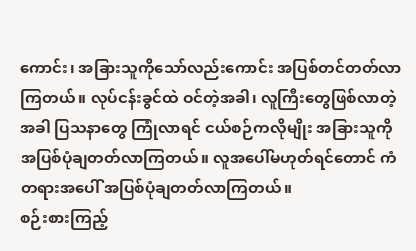ကောင်း၊ အခြားသူကိုသော်လည်းကောင်း အပြစ်တင်တတ်လာကြတယ်။ လုပ်ငန်းခွင်ထဲ ဝင်တဲ့အခါ၊ လူကြီးတွေဖြစ်လာတဲ့အခါ ပြသနာတွေ ကြုံလာရင် ငယ်စဉ်ကလိုမျိုး အခြားသူကို အပြစ်ပုံချတတ်လာကြတယ်။ လူအပေါ်မဟုတ်ရင်တောင် ကံတရားအပေါ် အပြစ်ပုံချတတ်လာကြတယ်။
စဉ်းစားကြည့်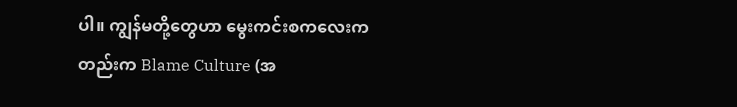ပါ။ ကျွန်မတို့တွေဟာ မွေးကင်းစကလေးကတည်းက Blame Culture (အ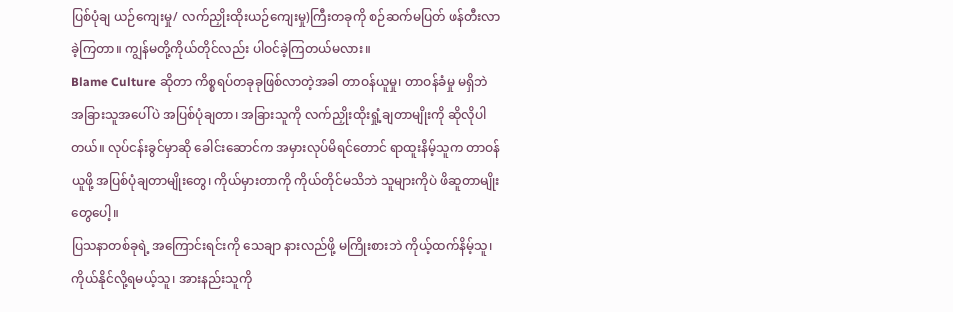ပြစ်ပုံချ ယဉ်ကျေးမှု/ လက်ညှိုးထိုးယဉ်ကျေးမှု)ကြီးတခုကို စဉ်ဆက်မပြတ် ဖန်တီးလာခဲ့ကြတာ။ ကျွန်မတို့ကိုယ်တိုင်လည်း ပါဝင်ခဲ့ကြတယ်မလား။
Blame Culture ဆိုတာ ကိစ္စရပ်တခုခုဖြစ်လာတဲ့အခါ တာဝန်ယူမှု၊ တာဝန်ခံမှု မရှိဘဲ အခြားသူအပေါ်ပဲ အပြစ်ပုံချတာ၊ အခြားသူကို လက်ညှိုးထိုးရှုံ့ချတာမျိုးကို ဆိုလိုပါတယ်။ လုပ်ငန်းခွင်မှာဆို ခေါင်းဆောင်က အမှားလုပ်မိရင်တောင် ရာထူးနိမ့်သူက တာဝန်ယူဖို့ အပြစ်ပုံချတာမျိုးတွေ၊ ကိုယ်မှားတာကို ကိုယ်တိုင်မသိဘဲ သူများကိုပဲ ဖိဆူတာမျိုးတွေပေါ့။
ပြသနာတစ်ခုရဲ့ အကြောင်းရင်းကို သေချာ နားလည်ဖို့ မကြိုးစားဘဲ ကိုယ့်ထက်နိမ့်သူ၊ ကိုယ်နိုင်လို့ရမယ့်သူ၊ အားနည်းသူကို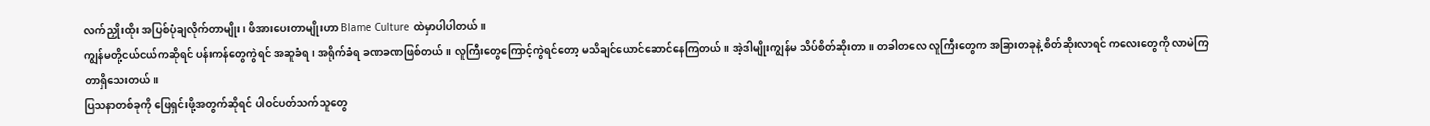လက်ညှိုးထိုး အပြစ်ပုံချလိုက်တာမျိုး၊ ဖိအားပေးတာမျိုးဟာ Blame Culture ထဲမှာပါပါတယ်။
ကျွန်မတို့ငယ်ငယ်ကဆိုရင် ပန်းကန်တွေကွဲရင် အဆူခံရ၊ အရိုက်ခံရ ခဏခဏဖြစ်တယ်။ လူကြီးတွေကြောင့်ကွဲရင်တော့ မသိချင်ယောင်ဆောင်နေကြတယ်။ အဲ့ဒါမျိုးကျွန်မ သိပ်စိတ်ဆိုးတာ။ တခါတလေ လူကြီးတွေက အခြားတခုနဲ့ စိတ်ဆိုးလာရင် ကလေးတွေကို လာမဲကြတာရှိသေးတယ်။
ပြသနာတစ်ခုကို ဖြေရှင်းဖို့အတွက်ဆိုရင် ပါဝင်ပတ်သက်သူတွေ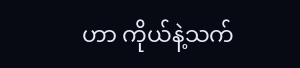ဟာ ကိုယ်နဲ့သက်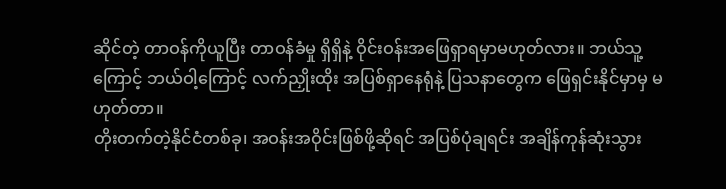ဆိုင်တဲ့ တာဝန်ကိုယူပြီး တာဝန်ခံမှု ရှိရှိနဲ့ ဝိုင်းဝန်းအဖြေရှာရမှာမဟုတ်လား။ ဘယ်သူ့ကြောင့် ဘယ်ဝါ့ကြောင့် လက်ညှိုးထိုး အပြစ်ရှာနေရုံနဲ့ ပြသနာတွေက ဖြေရှင်းနိုင်မှာမှ မဟုတ်တာ။
တိုးတက်တဲ့နိုင်ငံတစ်ခု၊ အဝန်းအဝိုင်းဖြစ်ဖို့ဆိုရင် အပြစ်ပုံချရင်း အချိန်ကုန်ဆုံးသွား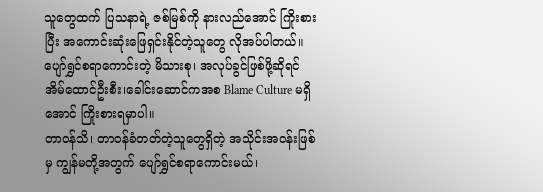သူတွေထက် ပြသနာရဲ့ ဇစ်မြစ်ကို နားလည်အောင် ကြိုးစားပြီး အကောင်းဆုံးဖြေရှင်းနိုင်တဲ့သူတွေ လိုအပ်ပါတယ်။ ပျော်ရွှင်စရာကောင်းတဲ့ မိသားစု၊ အလုပ်ခွင်ဖြစ်ဖို့ဆိုရင် အိမ်ထောင်ဦးစီး၊ခေါင်းဆောင်ကအစ Blame Culture မရှိအောင် ကြိုးစားရမှာပါ။
တာဝန်သိ၊ တာဝန်ခံတတ်တဲ့သူတွေရှိတဲ့ အသိုင်းအဝန်းဖြစ်မှ ကျွန်မတို့အတွက် ပျော်ရွှင်စရာကောင်းမယ်၊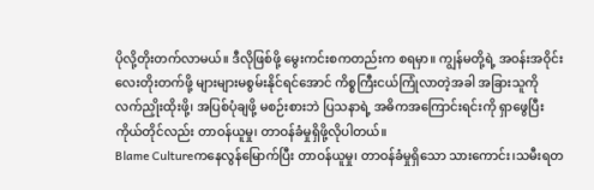ပိုလို့တိုးတက်လာမယ်။ ဒီလိုဖြစ်ဖို့ မွေးကင်းစကတည်းက စရမှာ။ ကျွန်မတို့ရဲ့ အဝန်းအဝိုင်းလေးတိုးတက်ဖို့ များများမစွမ်းနိုင်ရင်အောင် ကိစ္စကြီးငယ်ကြုံလာတဲ့အခါ အခြားသူကိုလက်ညှိုးထိုးဖို့၊ အပြစ်ပုံချဖို့ မစဉ်းစားဘဲ ပြသနာရဲ့ အဓိကအကြောင်းရင်းကို ရှာဖွေပြီး ကိုယ်တိုင်လည်း တာဝန်ယူမှု၊ တာဝန်ခံမှုရှိဖို့လိုပါတယ်။
Blame Cultureကနေလွန်မြောက်ပြီး တာဝန်ယူမှု၊ တာဝန်ခံမှုရှိသော သားကောင်း၊သမီးရတ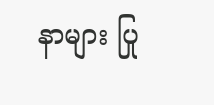နာများ ပြု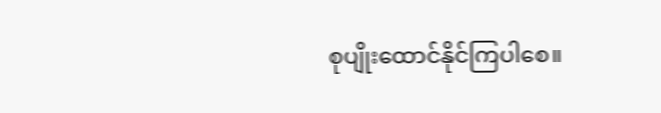စုပျိုးထောင်နိုင်ကြပါစေ။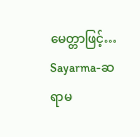မေတ္တာဖြင့်…
Sayarma-ဆရာမ